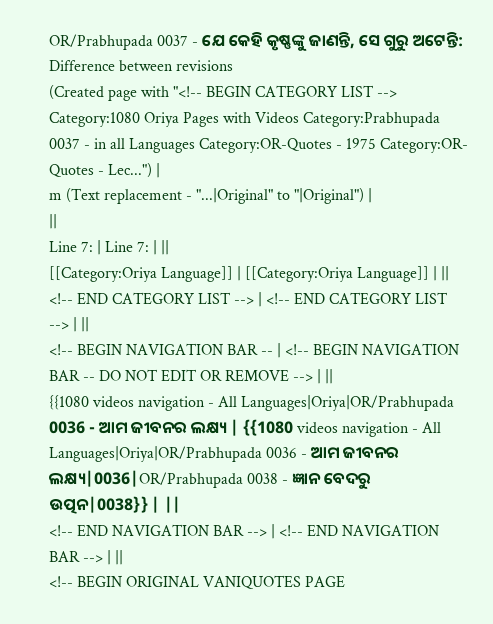OR/Prabhupada 0037 - ଯେ କେହି କୃଷ୍ଣଙ୍କୁ ଜାଣନ୍ତି, ସେ ଗୁରୁ ଅଟେନ୍ତି: Difference between revisions
(Created page with "<!-- BEGIN CATEGORY LIST --> Category:1080 Oriya Pages with Videos Category:Prabhupada 0037 - in all Languages Category:OR-Quotes - 1975 Category:OR-Quotes - Lec...") |
m (Text replacement - "...|Original" to "|Original") |
||
Line 7: | Line 7: | ||
[[Category:Oriya Language]] | [[Category:Oriya Language]] | ||
<!-- END CATEGORY LIST --> | <!-- END CATEGORY LIST --> | ||
<!-- BEGIN NAVIGATION BAR -- | <!-- BEGIN NAVIGATION BAR -- DO NOT EDIT OR REMOVE --> | ||
{{1080 videos navigation - All Languages|Oriya|OR/Prabhupada 0036 - ଆମ ଜୀବନର ଲକ୍ଷ୍ୟ | {{1080 videos navigation - All Languages|Oriya|OR/Prabhupada 0036 - ଆମ ଜୀବନର ଲକ୍ଷ୍ୟ|0036|OR/Prabhupada 0038 - ଜ୍ଞାନ ବେଦରୁ ଉତ୍ପନ|0038}} | ||
<!-- END NAVIGATION BAR --> | <!-- END NAVIGATION BAR --> | ||
<!-- BEGIN ORIGINAL VANIQUOTES PAGE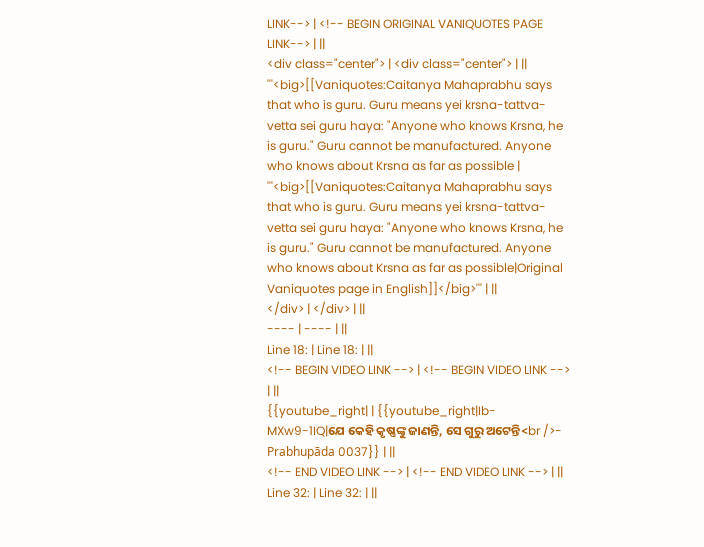LINK--> | <!-- BEGIN ORIGINAL VANIQUOTES PAGE LINK--> | ||
<div class="center"> | <div class="center"> | ||
'''<big>[[Vaniquotes:Caitanya Mahaprabhu says that who is guru. Guru means yei krsna-tattva-vetta sei guru haya: "Anyone who knows Krsna, he is guru." Guru cannot be manufactured. Anyone who knows about Krsna as far as possible | '''<big>[[Vaniquotes:Caitanya Mahaprabhu says that who is guru. Guru means yei krsna-tattva-vetta sei guru haya: "Anyone who knows Krsna, he is guru." Guru cannot be manufactured. Anyone who knows about Krsna as far as possible|Original Vaniquotes page in English]]</big>''' | ||
</div> | </div> | ||
---- | ---- | ||
Line 18: | Line 18: | ||
<!-- BEGIN VIDEO LINK --> | <!-- BEGIN VIDEO LINK --> | ||
{{youtube_right| | {{youtube_right|Ib-MXw9-1IQ|ଯେ କେହି କୃଷ୍ଣଙ୍କୁ ଜାଣନ୍ତି, ସେ ଗୁରୁ ଅଟେନ୍ତି<br />- Prabhupāda 0037}} | ||
<!-- END VIDEO LINK --> | <!-- END VIDEO LINK --> | ||
Line 32: | Line 32: | ||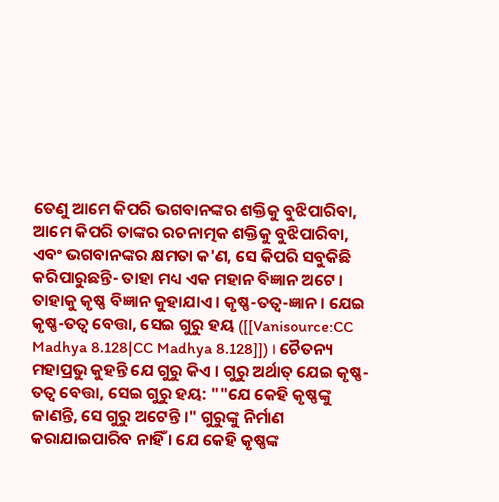ତେଣୁ ଆମେ କିପରି ଭଗବାନଙ୍କର ଶକ୍ତିକୁ ବୁଝିପାରିବା, ଆମେ କିପରି ତାଙ୍କର ରଚନାତ୍ମକ ଶକ୍ତିକୁ ବୁଝିପାରିବା, ଏବଂ ଭଗବାନଙ୍କର କ୍ଷମତା କ'ଣ, ସେ କିପରି ସବୁକିଛି କରିପାରୁଛନ୍ତି- ତାହା ମଧ୍ୟ ଏକ ମହାନ ବିଜ୍ଞାନ ଅଟେ । ତାହାକୁ କୃଷ୍ଣ ବିଜ୍ଞାନ କୁହାଯାଏ । କୃଷ୍ଣ-ତତ୍ଵ-ଜ୍ଞାନ । ଯେଇ କୃଷ୍ଣ-ତତ୍ଵ ବେତ୍ତା, ସେଇ ଗୁରୁ ହୟ ([[Vanisource:CC Madhya 8.128|CC Madhya 8.128]]) । ଚୈତନ୍ୟ ମହାପ୍ରଭୁ କୁହନ୍ତି ଯେ ଗୁରୁ କିଏ । ଗୁରୁ ଅର୍ଥାତ୍ ଯେଇ କୃଷ୍ଣ-ତତ୍ଵ ବେତ୍ତା, ସେଇ ଗୁରୁ ହୟ: ""ଯେ କେହି କୃଷ୍ଣଙ୍କୁ ଜାଣନ୍ତି, ସେ ଗୁରୁ ଅଟେନ୍ତି ।" ଗୁରୁଙ୍କୁ ନିର୍ମାଣ କରାଯାଇପାରିବ ନାହିଁ । ଯେ କେହି କୃଷ୍ଣଙ୍କ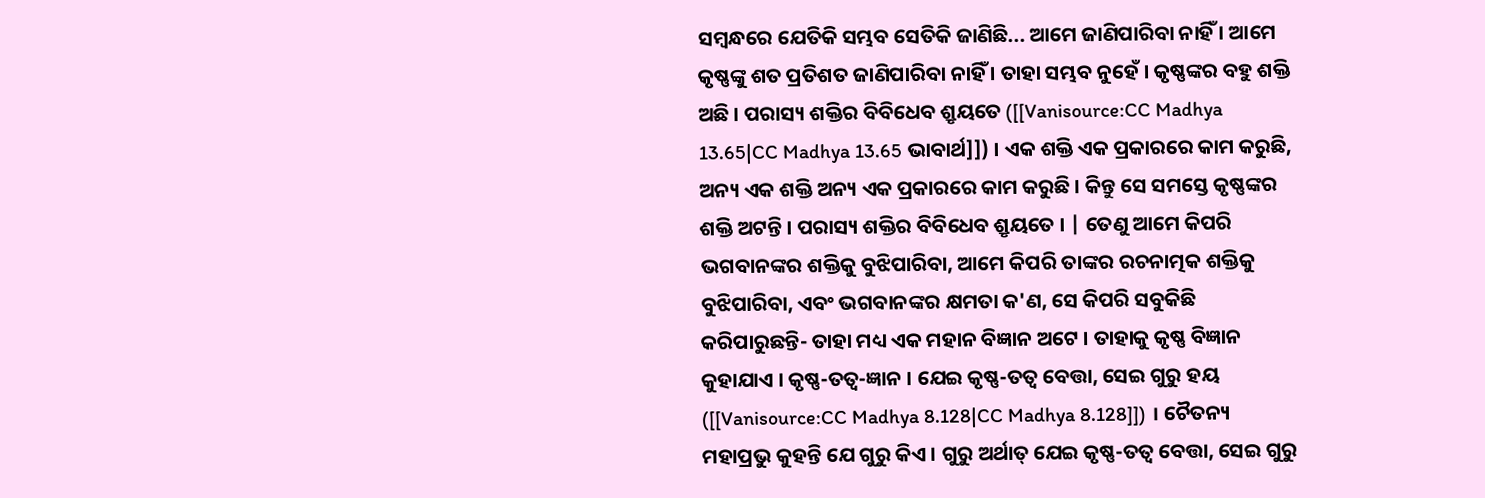ସମ୍ଵନ୍ଧରେ ଯେତିକି ସମ୍ଭବ ସେତିକି ଜାଣିଛି... ଆମେ ଜାଣିପାରିବା ନାହିଁ । ଆମେ କୃଷ୍ଣଙ୍କୁ ଶତ ପ୍ରତିଶତ ଜାଣିପାରିବା ନାହିଁ । ତାହା ସମ୍ଭବ ନୁହେଁ । କୃଷ୍ଣଙ୍କର ବହୁ ଶକ୍ତି ଅଛି । ପରାସ୍ୟ ଶକ୍ତିର ବିବିଧେବ ଶ୍ରୃୟତେ ([[Vanisource:CC Madhya 13.65|CC Madhya 13.65 ଭାବାର୍ଥ]]) । ଏକ ଶକ୍ତି ଏକ ପ୍ରକାରରେ କାମ କରୁଛି, ଅନ୍ୟ ଏକ ଶକ୍ତି ଅନ୍ୟ ଏକ ପ୍ରକାରରେ କାମ କରୁଛି । କିନ୍ତୁ ସେ ସମସ୍ତେ କୃଷ୍ଣଙ୍କର ଶକ୍ତି ଅଟନ୍ତି । ପରାସ୍ୟ ଶକ୍ତିର ବିବିଧେବ ଶ୍ରୃୟତେ । | ତେଣୁ ଆମେ କିପରି ଭଗବାନଙ୍କର ଶକ୍ତିକୁ ବୁଝିପାରିବା, ଆମେ କିପରି ତାଙ୍କର ରଚନାତ୍ମକ ଶକ୍ତିକୁ ବୁଝିପାରିବା, ଏବଂ ଭଗବାନଙ୍କର କ୍ଷମତା କ'ଣ, ସେ କିପରି ସବୁକିଛି କରିପାରୁଛନ୍ତି- ତାହା ମଧ୍ୟ ଏକ ମହାନ ବିଜ୍ଞାନ ଅଟେ । ତାହାକୁ କୃଷ୍ଣ ବିଜ୍ଞାନ କୁହାଯାଏ । କୃଷ୍ଣ-ତତ୍ଵ-ଜ୍ଞାନ । ଯେଇ କୃଷ୍ଣ-ତତ୍ଵ ବେତ୍ତା, ସେଇ ଗୁରୁ ହୟ ([[Vanisource:CC Madhya 8.128|CC Madhya 8.128]]) । ଚୈତନ୍ୟ ମହାପ୍ରଭୁ କୁହନ୍ତି ଯେ ଗୁରୁ କିଏ । ଗୁରୁ ଅର୍ଥାତ୍ ଯେଇ କୃଷ୍ଣ-ତତ୍ଵ ବେତ୍ତା, ସେଇ ଗୁରୁ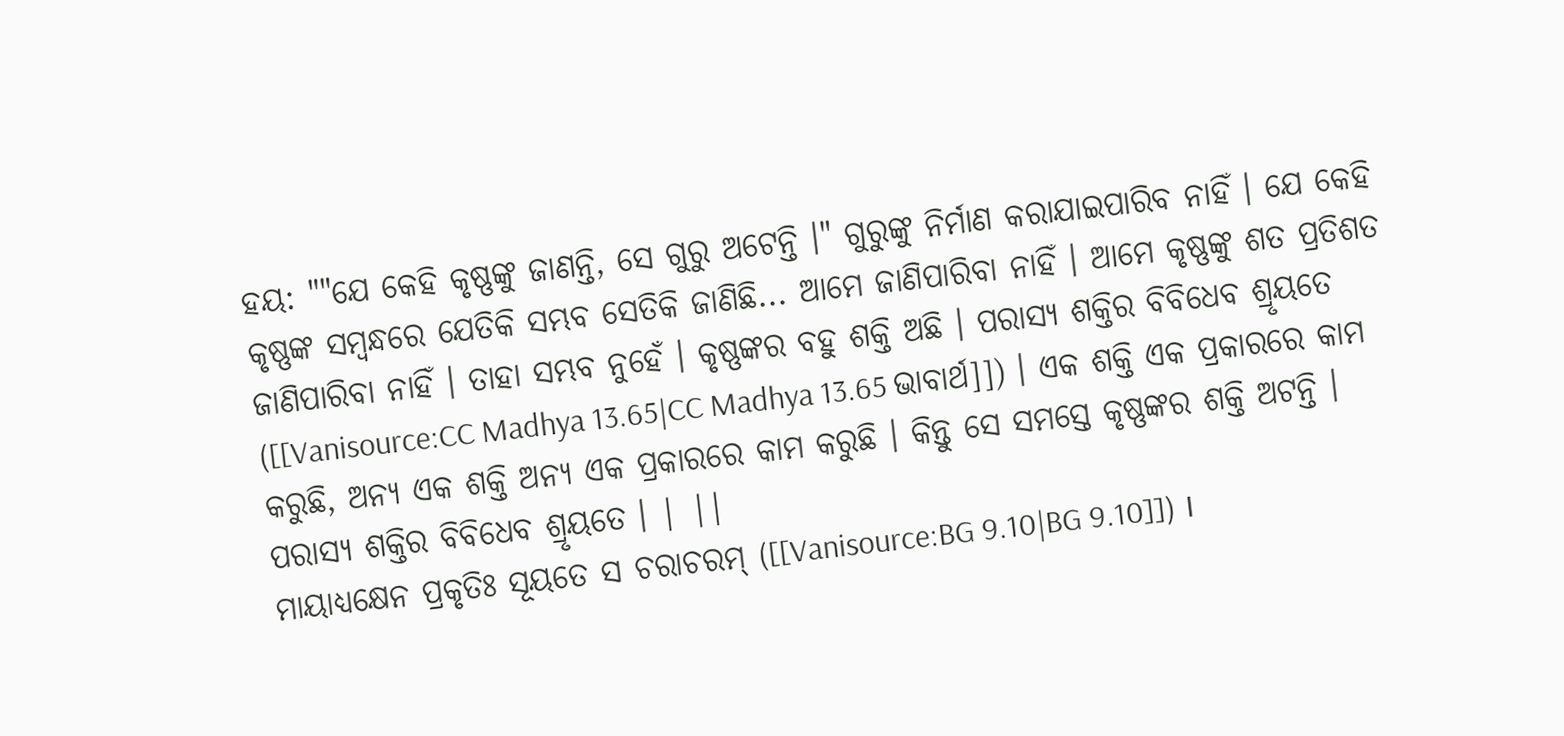ହୟ: ""ଯେ କେହି କୃଷ୍ଣଙ୍କୁ ଜାଣନ୍ତି, ସେ ଗୁରୁ ଅଟେନ୍ତି ।" ଗୁରୁଙ୍କୁ ନିର୍ମାଣ କରାଯାଇପାରିବ ନାହିଁ । ଯେ କେହି କୃଷ୍ଣଙ୍କ ସମ୍ଵନ୍ଧରେ ଯେତିକି ସମ୍ଭବ ସେତିକି ଜାଣିଛି... ଆମେ ଜାଣିପାରିବା ନାହିଁ । ଆମେ କୃଷ୍ଣଙ୍କୁ ଶତ ପ୍ରତିଶତ ଜାଣିପାରିବା ନାହିଁ । ତାହା ସମ୍ଭବ ନୁହେଁ । କୃଷ୍ଣଙ୍କର ବହୁ ଶକ୍ତି ଅଛି । ପରାସ୍ୟ ଶକ୍ତିର ବିବିଧେବ ଶ୍ରୃୟତେ ([[Vanisource:CC Madhya 13.65|CC Madhya 13.65 ଭାବାର୍ଥ]]) । ଏକ ଶକ୍ତି ଏକ ପ୍ରକାରରେ କାମ କରୁଛି, ଅନ୍ୟ ଏକ ଶକ୍ତି ଅନ୍ୟ ଏକ ପ୍ରକାରରେ କାମ କରୁଛି । କିନ୍ତୁ ସେ ସମସ୍ତେ କୃଷ୍ଣଙ୍କର ଶକ୍ତି ଅଟନ୍ତି । ପରାସ୍ୟ ଶକ୍ତିର ବିବିଧେବ ଶ୍ରୃୟତେ । | ||
ମାୟାଧ୍ୟକ୍ଷେନ ପ୍ରକୃତିଃ ସୂୟତେ ସ ଚରାଚରମ୍ ([[Vanisource:BG 9.10|BG 9.10]]) ।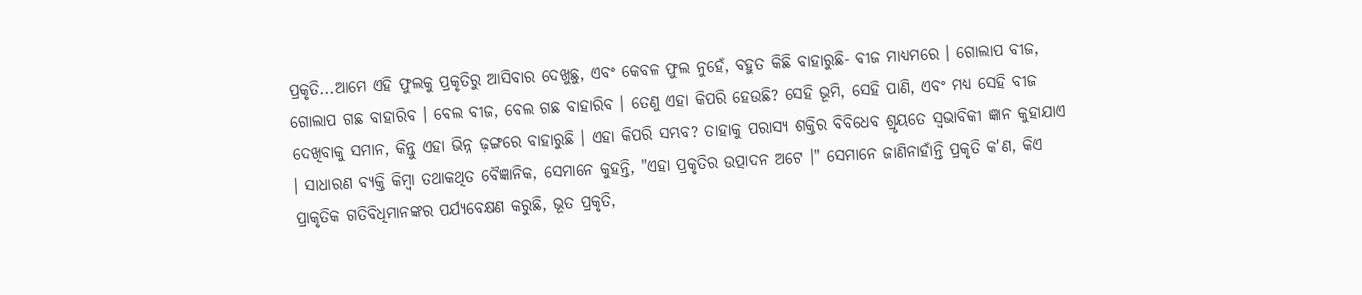ପ୍ରକୃତି...ଆମେ ଏହି ଫୁଲକୁ ପ୍ରକୃତିରୁ ଆସିବାର ଦେଖୁଛୁ, ଏବଂ କେବଳ ଫୁଲ ନୁହେଁ, ବହୁତ କିଛି ବାହାରୁଛି- ବୀଜ ମାଧ୍ୟମରେ । ଗୋଲାପ ବୀଜ, ଗୋଲାପ ଗଛ ବାହାରିବ । ବେଲ ବୀଜ, ବେଲ ଗଛ ବାହାରିବ । ତେଣୁ ଏହା କିପରି ହେଉଛି? ସେହି ଭୂମି, ସେହି ପାଣି, ଏବଂ ମଧ୍ୟ ସେହି ବୀଜ ଦେଖିବାକୁ ସମାନ, କିନ୍ତୁ ଏହା ଭିନ୍ନ ଢ଼ଙ୍ଗରେ ବାହାରୁଛି । ଏହା କିପରି ସମ୍ଭବ? ତାହାକୁ ପରାସ୍ୟ ଶକ୍ତିର ବିବିଧେବ ଶ୍ରୃୟତେ ସ୍ଵଭାବିକୀ ଜ୍ଞାନ କୁହାଯାଏ । ସାଧାରଣ ବ୍ୟକ୍ତି କିମ୍ଵା ତଥାକଥିତ ବୈଜ୍ଞାନିକ, ସେମାନେ କୁହନ୍ତି, "ଏହା ପ୍ରକୃତିର ଉତ୍ପାଦନ ଅଟେ ।" ସେମାନେ ଜାଣିନାହାଁନ୍ତି ପ୍ରକୃତି କ'ଣ, କିଏ ପ୍ରାକୃତିକ ଗତିବିଧିମାନଙ୍କର ପର୍ଯ୍ୟବେକ୍ଷଣ କରୁଛି, ଭୂତ ପ୍ରକୃତି,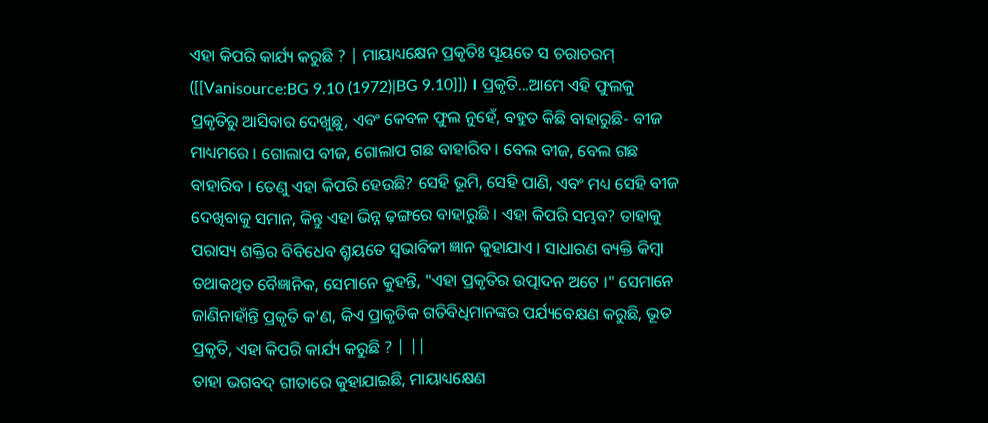ଏହା କିପରି କାର୍ଯ୍ୟ କରୁଛି ? | ମାୟାଧ୍ୟକ୍ଷେନ ପ୍ରକୃତିଃ ସୂୟତେ ସ ଚରାଚରମ୍ ([[Vanisource:BG 9.10 (1972)|BG 9.10]]) । ପ୍ରକୃତି...ଆମେ ଏହି ଫୁଲକୁ ପ୍ରକୃତିରୁ ଆସିବାର ଦେଖୁଛୁ, ଏବଂ କେବଳ ଫୁଲ ନୁହେଁ, ବହୁତ କିଛି ବାହାରୁଛି- ବୀଜ ମାଧ୍ୟମରେ । ଗୋଲାପ ବୀଜ, ଗୋଲାପ ଗଛ ବାହାରିବ । ବେଲ ବୀଜ, ବେଲ ଗଛ ବାହାରିବ । ତେଣୁ ଏହା କିପରି ହେଉଛି? ସେହି ଭୂମି, ସେହି ପାଣି, ଏବଂ ମଧ୍ୟ ସେହି ବୀଜ ଦେଖିବାକୁ ସମାନ, କିନ୍ତୁ ଏହା ଭିନ୍ନ ଢ଼ଙ୍ଗରେ ବାହାରୁଛି । ଏହା କିପରି ସମ୍ଭବ? ତାହାକୁ ପରାସ୍ୟ ଶକ୍ତିର ବିବିଧେବ ଶ୍ରୃୟତେ ସ୍ଵଭାବିକୀ ଜ୍ଞାନ କୁହାଯାଏ । ସାଧାରଣ ବ୍ୟକ୍ତି କିମ୍ଵା ତଥାକଥିତ ବୈଜ୍ଞାନିକ, ସେମାନେ କୁହନ୍ତି, "ଏହା ପ୍ରକୃତିର ଉତ୍ପାଦନ ଅଟେ ।" ସେମାନେ ଜାଣିନାହାଁନ୍ତି ପ୍ରକୃତି କ'ଣ, କିଏ ପ୍ରାକୃତିକ ଗତିବିଧିମାନଙ୍କର ପର୍ଯ୍ୟବେକ୍ଷଣ କରୁଛି, ଭୂତ ପ୍ରକୃତି, ଏହା କିପରି କାର୍ଯ୍ୟ କରୁଛି ? | ||
ତାହା ଭଗବଦ୍ ଗୀତାରେ କୁହାଯାଇଛି, ମାୟାଧ୍ୟକ୍ଷେଣ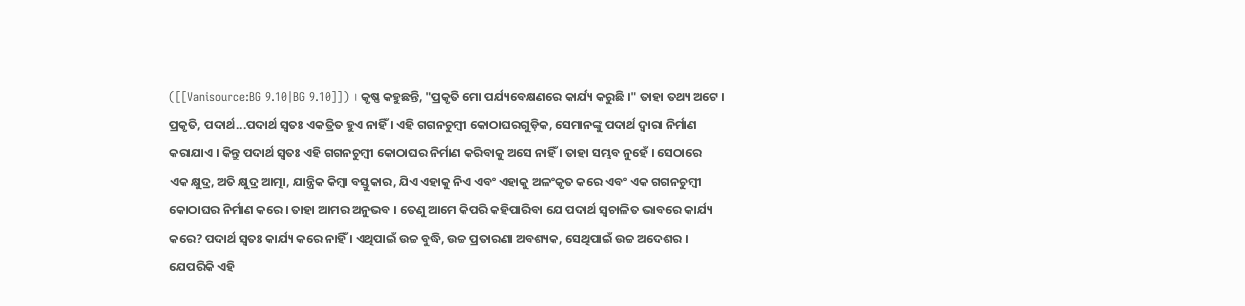([[Vanisource:BG 9.10|BG 9.10]]) । କୃଷ୍ଣ କହୁଛନ୍ତି, "ପ୍ରକୃତି ମୋ ପର୍ଯ୍ୟବେକ୍ଷଣରେ କାର୍ଯ୍ୟ କରୁଛି ।" ତାହା ତଥ୍ୟ ଅଟେ । ପ୍ରକୃତି, ପଦାର୍ଥ...ପଦାର୍ଥ ସ୍ଵତଃ ଏକତ୍ରିତ ହୁଏ ନାହିଁ । ଏହି ଗଗନଚୁମ୍ଵୀ କୋଠାଘରଗୁଡ଼ିକ, ସେମାନଙ୍କୁ ପଦାର୍ଥ ଦ୍ଵାରା ନିର୍ମାଣ କରାଯାଏ । କିନ୍ତୁ ପଦାର୍ଥ ସ୍ଵତଃ ଏହି ଗଗନଚୁମ୍ଵୀ କୋଠାଘର ନିର୍ମାଣ କରିବାକୁ ଅସେ ନାହିଁ । ତାହା ସମ୍ଭବ ନୁହେଁ । ସେଠାରେ ଏକ କ୍ଷୁଦ୍ର, ଅତି କ୍ଷୁଦ୍ର ଆତ୍ମା, ଯାନ୍ତ୍ରିକ କିମ୍ଵା ବସ୍ତୁକାର, ଯିଏ ଏହାକୁ ନିଏ ଏବଂ ଏହାକୁ ଅଳଂକୃତ କରେ ଏବଂ ଏକ ଗଗନଚୁମ୍ଵୀ କୋଠାଘର ନିର୍ମାଣ କରେ । ତାହା ଆମର ଅନୁଭବ । ତେଣୁ ଆମେ କିପରି କହିପାରିବା ଯେ ପଦାର୍ଥ ସ୍ଵଚାଳିତ ଭାବରେ କାର୍ଯ୍ୟ କରେ? ପଦାର୍ଥ ସ୍ଵତଃ କାର୍ଯ୍ୟ କରେ ନାହିଁ । ଏଥିପାଇଁ ଉଚ୍ଚ ବୁଦ୍ଧି, ଉଚ୍ଚ ପ୍ରତାରଣା ଅବଶ୍ୟକ, ସେଥିପାଇଁ ଉଚ୍ଚ ଅଦେଶର । ଯେପରିକି ଏହି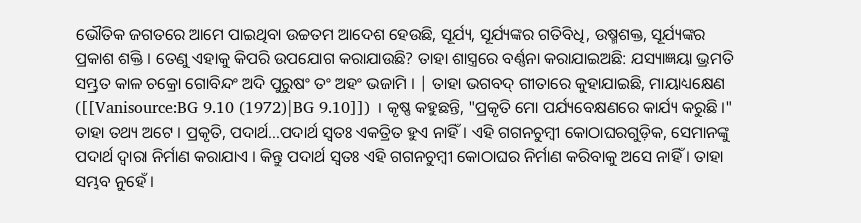ଭୌତିକ ଜଗତରେ ଆମେ ପାଇଥିବା ଉଚ୍ଚତମ ଆଦେଶ ହେଉଛି, ସୂର୍ଯ୍ୟ, ସୂର୍ଯ୍ୟଙ୍କର ଗତିବିଧି, ଉଷ୍ମଶକ୍ତ, ସୂର୍ଯ୍ୟଙ୍କର ପ୍ରକାଶ ଶକ୍ତି । ତେଣୁ ଏହାକୁ କିପରି ଉପଯୋଗ କରାଯାଉଛି? ତାହା ଶାସ୍ତ୍ରରେ ବର୍ଣ୍ଣନା କରାଯାଇଅଛି: ଯସ୍ୟାଜ୍ଞୟା ଭ୍ରମତି ସମ୍ଭ୍ରତ କାଳ ଚକ୍ରୋ ଗୋବିନ୍ଦଂ ଅଦି ପୁରୁଷଂ ତଂ ଅହଂ ଭଜାମି । | ତାହା ଭଗବଦ୍ ଗୀତାରେ କୁହାଯାଇଛି, ମାୟାଧ୍ୟକ୍ଷେଣ ([[Vanisource:BG 9.10 (1972)|BG 9.10]]) । କୃଷ୍ଣ କହୁଛନ୍ତି, "ପ୍ରକୃତି ମୋ ପର୍ଯ୍ୟବେକ୍ଷଣରେ କାର୍ଯ୍ୟ କରୁଛି ।" ତାହା ତଥ୍ୟ ଅଟେ । ପ୍ରକୃତି, ପଦାର୍ଥ...ପଦାର୍ଥ ସ୍ଵତଃ ଏକତ୍ରିତ ହୁଏ ନାହିଁ । ଏହି ଗଗନଚୁମ୍ଵୀ କୋଠାଘରଗୁଡ଼ିକ, ସେମାନଙ୍କୁ ପଦାର୍ଥ ଦ୍ଵାରା ନିର୍ମାଣ କରାଯାଏ । କିନ୍ତୁ ପଦାର୍ଥ ସ୍ଵତଃ ଏହି ଗଗନଚୁମ୍ଵୀ କୋଠାଘର ନିର୍ମାଣ କରିବାକୁ ଅସେ ନାହିଁ । ତାହା ସମ୍ଭବ ନୁହେଁ ।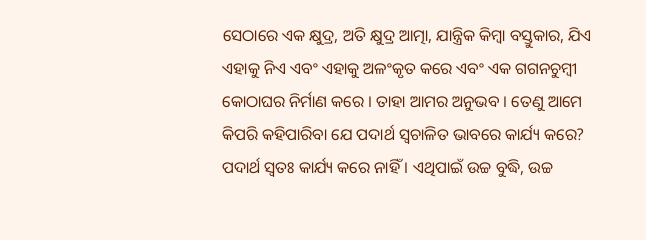ସେଠାରେ ଏକ କ୍ଷୁଦ୍ର, ଅତି କ୍ଷୁଦ୍ର ଆତ୍ମା, ଯାନ୍ତ୍ରିକ କିମ୍ଵା ବସ୍ତୁକାର, ଯିଏ ଏହାକୁ ନିଏ ଏବଂ ଏହାକୁ ଅଳଂକୃତ କରେ ଏବଂ ଏକ ଗଗନଚୁମ୍ଵୀ କୋଠାଘର ନିର୍ମାଣ କରେ । ତାହା ଆମର ଅନୁଭବ । ତେଣୁ ଆମେ କିପରି କହିପାରିବା ଯେ ପଦାର୍ଥ ସ୍ଵଚାଳିତ ଭାବରେ କାର୍ଯ୍ୟ କରେ? ପଦାର୍ଥ ସ୍ଵତଃ କାର୍ଯ୍ୟ କରେ ନାହିଁ । ଏଥିପାଇଁ ଉଚ୍ଚ ବୁଦ୍ଧି, ଉଚ୍ଚ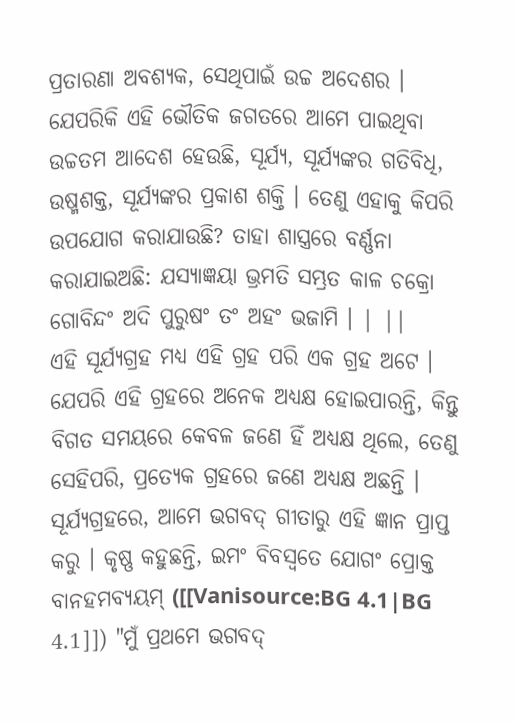ପ୍ରତାରଣା ଅବଶ୍ୟକ, ସେଥିପାଇଁ ଉଚ୍ଚ ଅଦେଶର । ଯେପରିକି ଏହି ଭୌତିକ ଜଗତରେ ଆମେ ପାଇଥିବା ଉଚ୍ଚତମ ଆଦେଶ ହେଉଛି, ସୂର୍ଯ୍ୟ, ସୂର୍ଯ୍ୟଙ୍କର ଗତିବିଧି, ଉଷ୍ମଶକ୍ତ, ସୂର୍ଯ୍ୟଙ୍କର ପ୍ରକାଶ ଶକ୍ତି । ତେଣୁ ଏହାକୁ କିପରି ଉପଯୋଗ କରାଯାଉଛି? ତାହା ଶାସ୍ତ୍ରରେ ବର୍ଣ୍ଣନା କରାଯାଇଅଛି: ଯସ୍ୟାଜ୍ଞୟା ଭ୍ରମତି ସମ୍ଭ୍ରତ କାଳ ଚକ୍ରୋ ଗୋବିନ୍ଦଂ ଅଦି ପୁରୁଷଂ ତଂ ଅହଂ ଭଜାମି । | ||
ଏହି ସୂର୍ଯ୍ୟଗ୍ରହ ମଧ୍ୟ ଏହି ଗ୍ରହ ପରି ଏକ ଗ୍ରହ ଅଟେ । ଯେପରି ଏହି ଗ୍ରହରେ ଅନେକ ଅଧ୍ୟକ୍ଷ ହୋଇପାରନ୍ତି, କିନ୍ତୁ ବିଗତ ସମୟରେ କେବଳ ଜଣେ ହିଁ ଅଧ୍ୟକ୍ଷ ଥିଲେ, ତେଣୁ ସେହିପରି, ପ୍ରତ୍ୟେକ ଗ୍ରହରେ ଜଣେ ଅଧ୍ୟକ୍ଷ ଅଛନ୍ତି । ସୂର୍ଯ୍ୟଗ୍ରହରେ, ଆମେ ଭଗବଦ୍ ଗୀତାରୁ ଏହି ଜ୍ଞାନ ପ୍ରାପ୍ତ କରୁ । କୃଷ୍ଣ କହୁଛନ୍ତି, ଇମଂ ବିବସ୍ଵତେ ଯୋଗଂ ପ୍ରୋକ୍ତ ବାନହମବ୍ୟୟମ୍ ([[Vanisource:BG 4.1|BG 4.1]]) "ମୁଁ ପ୍ରଥମେ ଭଗବଦ୍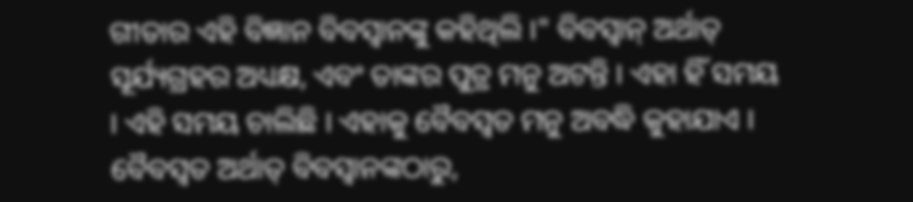ଗୀତାର ଏହି ବିଜ୍ଞାନ ବିବସ୍ଵାନଙ୍କୁ କହିଥିଲି ।" ବିବସ୍ଵାନ୍ ଅର୍ଥାତ୍ ସୂର୍ଯ୍ୟଗ୍ରହର ଅଧ୍ୟକ୍ଷ, ଏବଂ ତାଙ୍କର ପୁତ୍ର ମନୁ ଅଟନ୍ତି । ଏହା ହିଁ ସମୟ । ଏହି ସମୟ ଚାଲିଛି । ଏହାକୁ ବୈବସ୍ଵତ ମନୁ ଅବଦ୍ଧି କୁହାଯାଏ । ବୈବସ୍ଵତ ଅର୍ଥାତ୍ ବିବସ୍ଵାନଙ୍କଠାରୁ,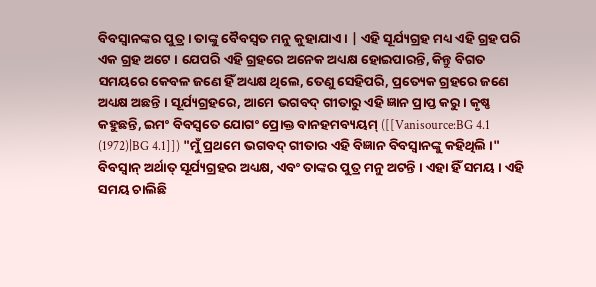ବିବସ୍ଵାନଙ୍କର ପୁତ୍ର । ତାଙ୍କୁ ବୈବସ୍ଵତ ମନୁ କୁହାଯାଏ । | ଏହି ସୂର୍ଯ୍ୟଗ୍ରହ ମଧ୍ୟ ଏହି ଗ୍ରହ ପରି ଏକ ଗ୍ରହ ଅଟେ । ଯେପରି ଏହି ଗ୍ରହରେ ଅନେକ ଅଧ୍ୟକ୍ଷ ହୋଇପାରନ୍ତି, କିନ୍ତୁ ବିଗତ ସମୟରେ କେବଳ ଜଣେ ହିଁ ଅଧ୍ୟକ୍ଷ ଥିଲେ, ତେଣୁ ସେହିପରି, ପ୍ରତ୍ୟେକ ଗ୍ରହରେ ଜଣେ ଅଧ୍ୟକ୍ଷ ଅଛନ୍ତି । ସୂର୍ଯ୍ୟଗ୍ରହରେ, ଆମେ ଭଗବଦ୍ ଗୀତାରୁ ଏହି ଜ୍ଞାନ ପ୍ରାପ୍ତ କରୁ । କୃଷ୍ଣ କହୁଛନ୍ତି, ଇମଂ ବିବସ୍ଵତେ ଯୋଗଂ ପ୍ରୋକ୍ତ ବାନହମବ୍ୟୟମ୍ ([[Vanisource:BG 4.1 (1972)|BG 4.1]]) "ମୁଁ ପ୍ରଥମେ ଭଗବଦ୍ ଗୀତାର ଏହି ବିଜ୍ଞାନ ବିବସ୍ଵାନଙ୍କୁ କହିଥିଲି ।" ବିବସ୍ଵାନ୍ ଅର୍ଥାତ୍ ସୂର୍ଯ୍ୟଗ୍ରହର ଅଧ୍ୟକ୍ଷ, ଏବଂ ତାଙ୍କର ପୁତ୍ର ମନୁ ଅଟନ୍ତି । ଏହା ହିଁ ସମୟ । ଏହି ସମୟ ଚାଲିଛି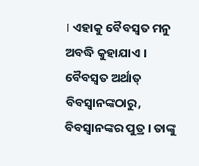। ଏହାକୁ ବୈବସ୍ଵତ ମନୁ ଅବଦ୍ଧି କୁହାଯାଏ । ବୈବସ୍ଵତ ଅର୍ଥାତ୍ ବିବସ୍ଵାନଙ୍କଠାରୁ, ବିବସ୍ଵାନଙ୍କର ପୁତ୍ର । ତାଙ୍କୁ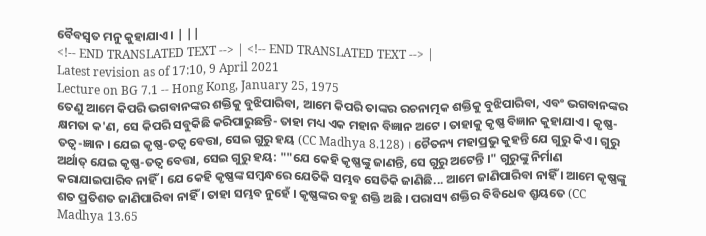ବୈବସ୍ଵତ ମନୁ କୁହାଯାଏ । | ||
<!-- END TRANSLATED TEXT --> | <!-- END TRANSLATED TEXT --> |
Latest revision as of 17:10, 9 April 2021
Lecture on BG 7.1 -- Hong Kong, January 25, 1975
ତେଣୁ ଆମେ କିପରି ଭଗବାନଙ୍କର ଶକ୍ତିକୁ ବୁଝିପାରିବା, ଆମେ କିପରି ତାଙ୍କର ରଚନାତ୍ମକ ଶକ୍ତିକୁ ବୁଝିପାରିବା, ଏବଂ ଭଗବାନଙ୍କର କ୍ଷମତା କ'ଣ, ସେ କିପରି ସବୁକିଛି କରିପାରୁଛନ୍ତି- ତାହା ମଧ୍ୟ ଏକ ମହାନ ବିଜ୍ଞାନ ଅଟେ । ତାହାକୁ କୃଷ୍ଣ ବିଜ୍ଞାନ କୁହାଯାଏ । କୃଷ୍ଣ-ତତ୍ଵ-ଜ୍ଞାନ । ଯେଇ କୃଷ୍ଣ-ତତ୍ଵ ବେତ୍ତା, ସେଇ ଗୁରୁ ହୟ (CC Madhya 8.128) । ଚୈତନ୍ୟ ମହାପ୍ରଭୁ କୁହନ୍ତି ଯେ ଗୁରୁ କିଏ । ଗୁରୁ ଅର୍ଥାତ୍ ଯେଇ କୃଷ୍ଣ-ତତ୍ଵ ବେତ୍ତା, ସେଇ ଗୁରୁ ହୟ: ""ଯେ କେହି କୃଷ୍ଣଙ୍କୁ ଜାଣନ୍ତି, ସେ ଗୁରୁ ଅଟେନ୍ତି ।" ଗୁରୁଙ୍କୁ ନିର୍ମାଣ କରାଯାଇପାରିବ ନାହିଁ । ଯେ କେହି କୃଷ୍ଣଙ୍କ ସମ୍ଵନ୍ଧରେ ଯେତିକି ସମ୍ଭବ ସେତିକି ଜାଣିଛି... ଆମେ ଜାଣିପାରିବା ନାହିଁ । ଆମେ କୃଷ୍ଣଙ୍କୁ ଶତ ପ୍ରତିଶତ ଜାଣିପାରିବା ନାହିଁ । ତାହା ସମ୍ଭବ ନୁହେଁ । କୃଷ୍ଣଙ୍କର ବହୁ ଶକ୍ତି ଅଛି । ପରାସ୍ୟ ଶକ୍ତିର ବିବିଧେବ ଶ୍ରୃୟତେ (CC Madhya 13.65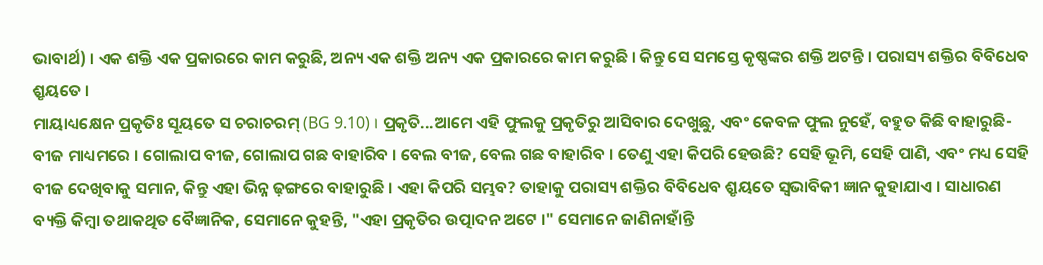ଭାବାର୍ଥ) । ଏକ ଶକ୍ତି ଏକ ପ୍ରକାରରେ କାମ କରୁଛି, ଅନ୍ୟ ଏକ ଶକ୍ତି ଅନ୍ୟ ଏକ ପ୍ରକାରରେ କାମ କରୁଛି । କିନ୍ତୁ ସେ ସମସ୍ତେ କୃଷ୍ଣଙ୍କର ଶକ୍ତି ଅଟନ୍ତି । ପରାସ୍ୟ ଶକ୍ତିର ବିବିଧେବ ଶ୍ରୃୟତେ ।
ମାୟାଧ୍ୟକ୍ଷେନ ପ୍ରକୃତିଃ ସୂୟତେ ସ ଚରାଚରମ୍ (BG 9.10) । ପ୍ରକୃତି...ଆମେ ଏହି ଫୁଲକୁ ପ୍ରକୃତିରୁ ଆସିବାର ଦେଖୁଛୁ, ଏବଂ କେବଳ ଫୁଲ ନୁହେଁ, ବହୁତ କିଛି ବାହାରୁଛି- ବୀଜ ମାଧ୍ୟମରେ । ଗୋଲାପ ବୀଜ, ଗୋଲାପ ଗଛ ବାହାରିବ । ବେଲ ବୀଜ, ବେଲ ଗଛ ବାହାରିବ । ତେଣୁ ଏହା କିପରି ହେଉଛି? ସେହି ଭୂମି, ସେହି ପାଣି, ଏବଂ ମଧ୍ୟ ସେହି ବୀଜ ଦେଖିବାକୁ ସମାନ, କିନ୍ତୁ ଏହା ଭିନ୍ନ ଢ଼ଙ୍ଗରେ ବାହାରୁଛି । ଏହା କିପରି ସମ୍ଭବ? ତାହାକୁ ପରାସ୍ୟ ଶକ୍ତିର ବିବିଧେବ ଶ୍ରୃୟତେ ସ୍ଵଭାବିକୀ ଜ୍ଞାନ କୁହାଯାଏ । ସାଧାରଣ ବ୍ୟକ୍ତି କିମ୍ଵା ତଥାକଥିତ ବୈଜ୍ଞାନିକ, ସେମାନେ କୁହନ୍ତି, "ଏହା ପ୍ରକୃତିର ଉତ୍ପାଦନ ଅଟେ ।" ସେମାନେ ଜାଣିନାହାଁନ୍ତି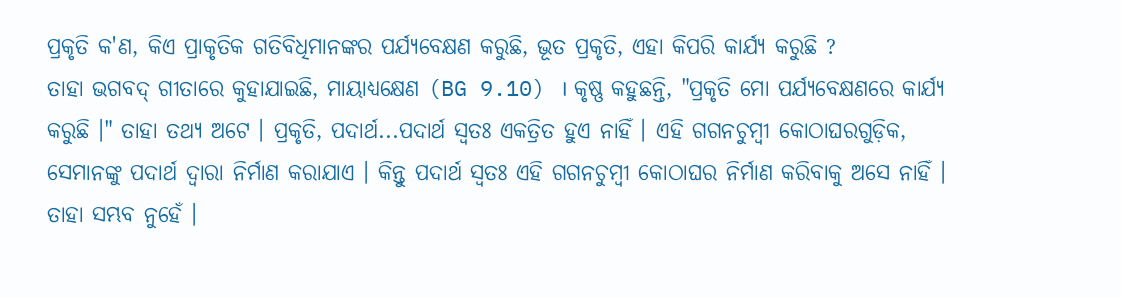ପ୍ରକୃତି କ'ଣ, କିଏ ପ୍ରାକୃତିକ ଗତିବିଧିମାନଙ୍କର ପର୍ଯ୍ୟବେକ୍ଷଣ କରୁଛି, ଭୂତ ପ୍ରକୃତି, ଏହା କିପରି କାର୍ଯ୍ୟ କରୁଛି ?
ତାହା ଭଗବଦ୍ ଗୀତାରେ କୁହାଯାଇଛି, ମାୟାଧ୍ୟକ୍ଷେଣ (BG 9.10) । କୃଷ୍ଣ କହୁଛନ୍ତି, "ପ୍ରକୃତି ମୋ ପର୍ଯ୍ୟବେକ୍ଷଣରେ କାର୍ଯ୍ୟ କରୁଛି ।" ତାହା ତଥ୍ୟ ଅଟେ । ପ୍ରକୃତି, ପଦାର୍ଥ...ପଦାର୍ଥ ସ୍ଵତଃ ଏକତ୍ରିତ ହୁଏ ନାହିଁ । ଏହି ଗଗନଚୁମ୍ଵୀ କୋଠାଘରଗୁଡ଼ିକ, ସେମାନଙ୍କୁ ପଦାର୍ଥ ଦ୍ଵାରା ନିର୍ମାଣ କରାଯାଏ । କିନ୍ତୁ ପଦାର୍ଥ ସ୍ଵତଃ ଏହି ଗଗନଚୁମ୍ଵୀ କୋଠାଘର ନିର୍ମାଣ କରିବାକୁ ଅସେ ନାହିଁ । ତାହା ସମ୍ଭବ ନୁହେଁ ।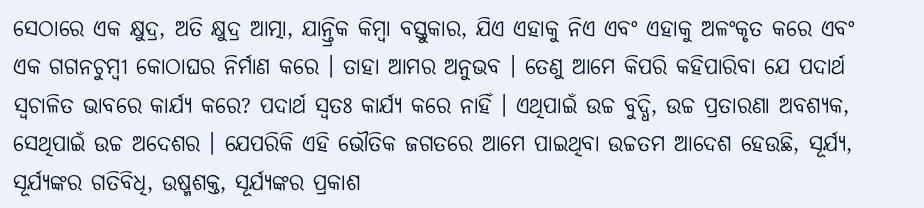ସେଠାରେ ଏକ କ୍ଷୁଦ୍ର, ଅତି କ୍ଷୁଦ୍ର ଆତ୍ମା, ଯାନ୍ତ୍ରିକ କିମ୍ଵା ବସ୍ତୁକାର, ଯିଏ ଏହାକୁ ନିଏ ଏବଂ ଏହାକୁ ଅଳଂକୃତ କରେ ଏବଂ ଏକ ଗଗନଚୁମ୍ଵୀ କୋଠାଘର ନିର୍ମାଣ କରେ । ତାହା ଆମର ଅନୁଭବ । ତେଣୁ ଆମେ କିପରି କହିପାରିବା ଯେ ପଦାର୍ଥ ସ୍ଵଚାଳିତ ଭାବରେ କାର୍ଯ୍ୟ କରେ? ପଦାର୍ଥ ସ୍ଵତଃ କାର୍ଯ୍ୟ କରେ ନାହିଁ । ଏଥିପାଇଁ ଉଚ୍ଚ ବୁଦ୍ଧି, ଉଚ୍ଚ ପ୍ରତାରଣା ଅବଶ୍ୟକ, ସେଥିପାଇଁ ଉଚ୍ଚ ଅଦେଶର । ଯେପରିକି ଏହି ଭୌତିକ ଜଗତରେ ଆମେ ପାଇଥିବା ଉଚ୍ଚତମ ଆଦେଶ ହେଉଛି, ସୂର୍ଯ୍ୟ, ସୂର୍ଯ୍ୟଙ୍କର ଗତିବିଧି, ଉଷ୍ମଶକ୍ତ, ସୂର୍ଯ୍ୟଙ୍କର ପ୍ରକାଶ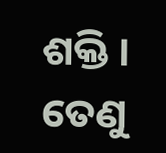ଶକ୍ତି । ତେଣୁ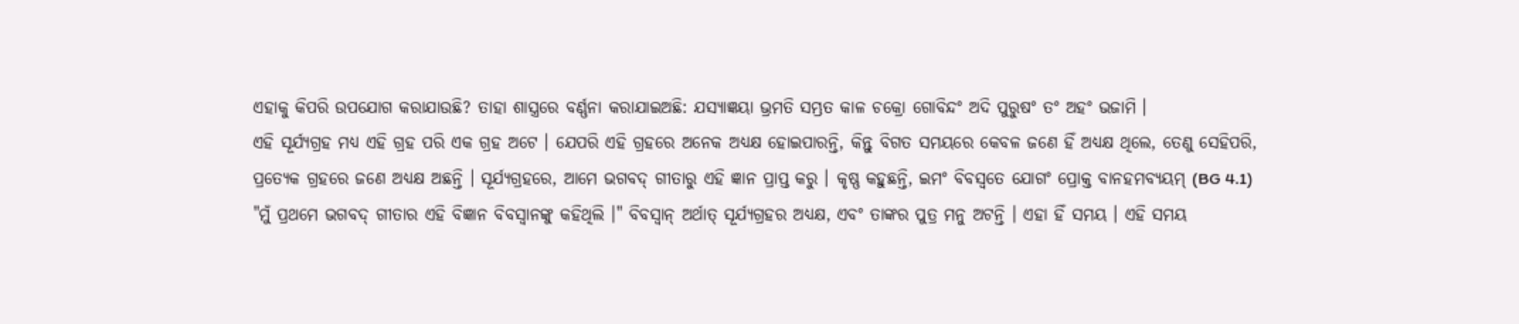ଏହାକୁ କିପରି ଉପଯୋଗ କରାଯାଉଛି? ତାହା ଶାସ୍ତ୍ରରେ ବର୍ଣ୍ଣନା କରାଯାଇଅଛି: ଯସ୍ୟାଜ୍ଞୟା ଭ୍ରମତି ସମ୍ଭ୍ରତ କାଳ ଚକ୍ରୋ ଗୋବିନ୍ଦଂ ଅଦି ପୁରୁଷଂ ତଂ ଅହଂ ଭଜାମି ।
ଏହି ସୂର୍ଯ୍ୟଗ୍ରହ ମଧ୍ୟ ଏହି ଗ୍ରହ ପରି ଏକ ଗ୍ରହ ଅଟେ । ଯେପରି ଏହି ଗ୍ରହରେ ଅନେକ ଅଧ୍ୟକ୍ଷ ହୋଇପାରନ୍ତି, କିନ୍ତୁ ବିଗତ ସମୟରେ କେବଳ ଜଣେ ହିଁ ଅଧ୍ୟକ୍ଷ ଥିଲେ, ତେଣୁ ସେହିପରି, ପ୍ରତ୍ୟେକ ଗ୍ରହରେ ଜଣେ ଅଧ୍ୟକ୍ଷ ଅଛନ୍ତି । ସୂର୍ଯ୍ୟଗ୍ରହରେ, ଆମେ ଭଗବଦ୍ ଗୀତାରୁ ଏହି ଜ୍ଞାନ ପ୍ରାପ୍ତ କରୁ । କୃଷ୍ଣ କହୁଛନ୍ତି, ଇମଂ ବିବସ୍ଵତେ ଯୋଗଂ ପ୍ରୋକ୍ତ ବାନହମବ୍ୟୟମ୍ (BG 4.1) "ମୁଁ ପ୍ରଥମେ ଭଗବଦ୍ ଗୀତାର ଏହି ବିଜ୍ଞାନ ବିବସ୍ଵାନଙ୍କୁ କହିଥିଲି ।" ବିବସ୍ଵାନ୍ ଅର୍ଥାତ୍ ସୂର୍ଯ୍ୟଗ୍ରହର ଅଧ୍ୟକ୍ଷ, ଏବଂ ତାଙ୍କର ପୁତ୍ର ମନୁ ଅଟନ୍ତି । ଏହା ହିଁ ସମୟ । ଏହି ସମୟ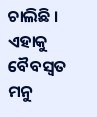ଚାଲିଛି । ଏହାକୁ ବୈବସ୍ଵତ ମନୁ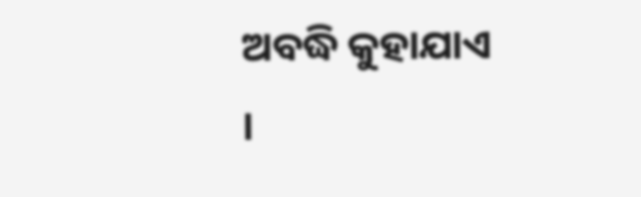ଅବଦ୍ଧି କୁହାଯାଏ ।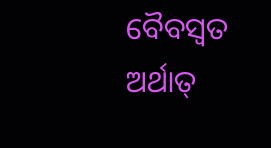ବୈବସ୍ଵତ ଅର୍ଥାତ୍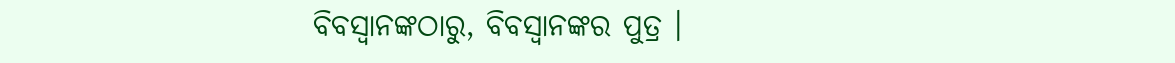ବିବସ୍ଵାନଙ୍କଠାରୁ, ବିବସ୍ଵାନଙ୍କର ପୁତ୍ର ।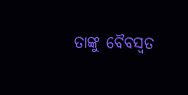ତାଙ୍କୁ ବୈବସ୍ଵତ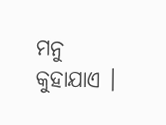ମନୁ କୁହାଯାଏ ।